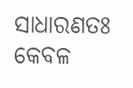ସାଧାରଣତଃ କେବଳ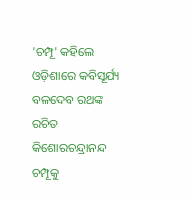'ଚମ୍ପୂ' କହିଲେ ଓଡ଼ିଶାରେ କବିସୂର୍ଯ୍ୟ ବଳଦେବ ରଥଙ୍କ ରଚିତ କିଶୋରଚନ୍ଦ୍ରାନନ୍ଦ ଚମ୍ପୂକୁ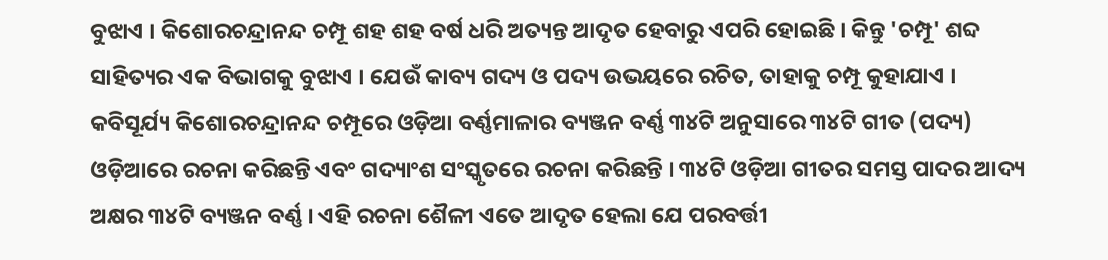ବୁଝାଏ । କିଶୋରଚନ୍ଦ୍ରାନନ୍ଦ ଚମ୍ପୂ ଶହ ଶହ ବର୍ଷ ଧରି ଅତ୍ୟନ୍ତ ଆଦୃତ ହେବାରୁ ଏପରି ହୋଇଛି । କିନ୍ତୁ 'ଚମ୍ପୂ' ଶବ୍ଦ ସାହିତ୍ୟର ଏକ ବିଭାଗକୁ ବୁଝାଏ । ଯେଉଁ କାବ୍ୟ ଗଦ୍ୟ ଓ ପଦ୍ୟ ଉଭୟରେ ରଚିତ, ତାହାକୁ ଚମ୍ପୂ କୁହାଯାଏ । କବିସୂର୍ଯ୍ୟ କିଶୋରଚନ୍ଦ୍ରାନନ୍ଦ ଚମ୍ପୂରେ ଓଡ଼ିଆ ବର୍ଣ୍ଣମାଳାର ବ୍ୟଞ୍ଜନ ବର୍ଣ୍ଣ ୩୪ଟି ଅନୁସାରେ ୩୪ଟି ଗୀତ (ପଦ୍ୟ) ଓଡ଼ିଆରେ ରଚନା କରିଛନ୍ତି ଏବଂ ଗଦ୍ୟାଂଶ ସଂସ୍କୃତରେ ରଚନା କରିଛନ୍ତି । ୩୪ଟି ଓଡ଼ିଆ ଗୀତର ସମସ୍ତ ପାଦର ଆଦ୍ୟ ଅକ୍ଷର ୩୪ଟି ବ୍ୟଞ୍ଜନ ବର୍ଣ୍ଣ । ଏହି ରଚନା ଶୈଳୀ ଏତେ ଆଦୃତ ହେଲା ଯେ ପରବର୍ତ୍ତୀ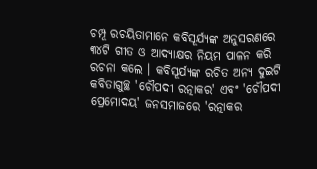ଚମ୍ପୂ ରଚୟିତାମାନେ କବିସୂର୍ଯ୍ୟଙ୍କ ଅନୁସରଣରେ ୩୪ଟି ଗୀତ ଓ ଆଦ୍ୟାକ୍ଷର ନିୟମ ପାଳନ କରି ରଚନା କଲେ । କବିସୂର୍ଯ୍ୟଙ୍କ ରଚିତ ଅନ୍ୟ ଦୁଇଟି କବିତାଗୁଚ୍ଛ 'ଚୌପଦୀ ରତ୍ନାକର' ଏବଂ 'ଚୌପଦୀ ପ୍ରେମୋଦୟ' ଜନସମାଜରେ 'ରତ୍ନାକର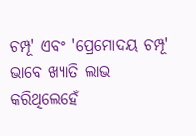ଚମ୍ପୂ' ଏବଂ 'ପ୍ରେମୋଦୟ ଚମ୍ପୂ' ଭାବେ ଖ୍ୟାତି ଲାଭ କରିଥିଲେହେଁ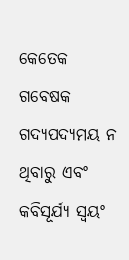କେତେକ ଗବେଷକ ଗଦ୍ୟପଦ୍ୟମୟ ନ ଥିବାରୁ ଏବଂ କବିସୂର୍ଯ୍ୟ ସ୍ୱୟଂ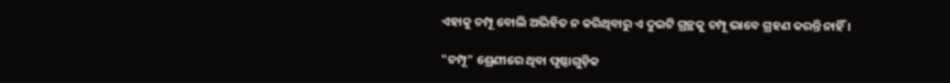ଏହାକୁ ଚମ୍ପୂ ବୋଲି ଅଭିହିତ ନ କରିଥିବାରୁ ଏ ଦୁଇଟି ଗ୍ରନ୍ଥକୁ ଚମ୍ପୂ ଭାବେ ଗ୍ରହଣ କରନ୍ତି ନାହିଁ ।

"ଚମ୍ପୂ" ଶ୍ରେଣୀରେ ଥିବା ପୃଷ୍ଠାଗୁଡ଼ିକ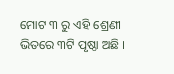ମୋଟ ୩ ରୁ ଏହି ଶ୍ରେଣୀ ଭିତରେ ୩ଟି ପୃଷ୍ଠା ଅଛି ।